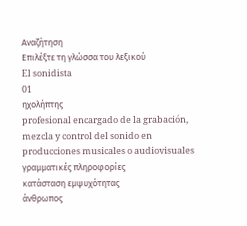Αναζήτηση
Επιλέξτε τη γλώσσα του λεξικού
El sonidista
01
ηχολήπτης
profesional encargado de la grabación, mezcla y control del sonido en producciones musicales o audiovisuales
γραμματικές πληροφορίες
κατάσταση εμψυχότητας
άνθρωπος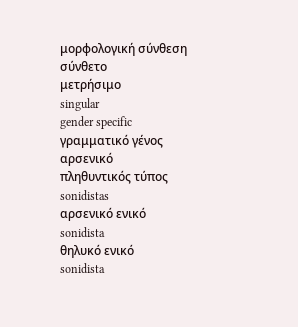μορφολογική σύνθεση
σύνθετο
μετρήσιμο
singular
gender specific
γραμματικό γένος
αρσενικό
πληθυντικός τύπος
sonidistas
αρσενικό ενικό
sonidista
θηλυκό ενικό
sonidista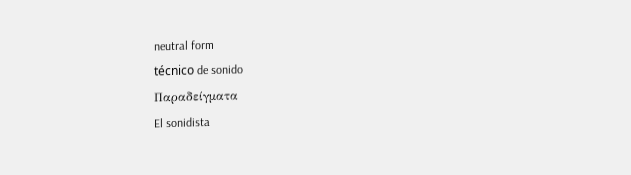neutral form
técnico de sonido
Παραδείγματα
El sonidista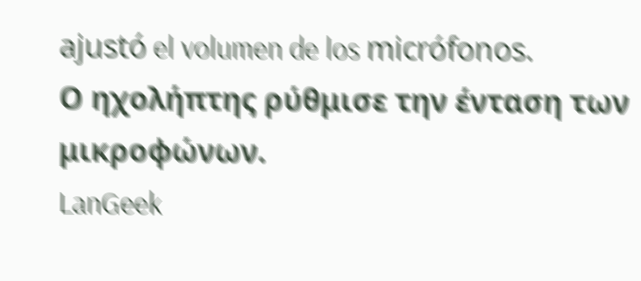ajustó el volumen de los micrófonos.
Ο ηχολήπτης ρύθμισε την ένταση των μικροφώνων.
LanGeek